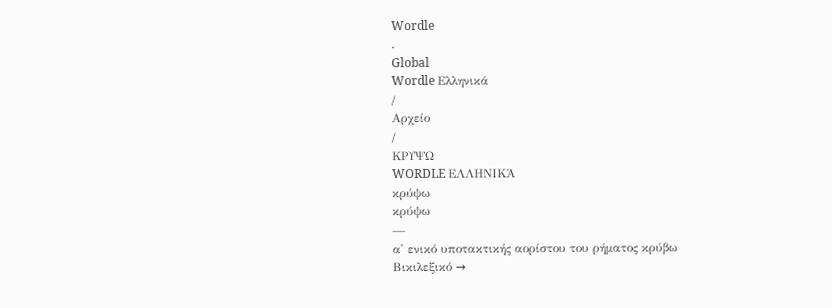Wordle
.
Global
Wordle Ελληνικά
/
Αρχείο
/
ΚΡΥΨΩ
WORDLE ΕΛΛΗΝΙΚΆ
κρύψω
κρύψω
—
α' ενικό υποτακτικής αορίστου του ρήματος κρύβω
Βικιλεξικό →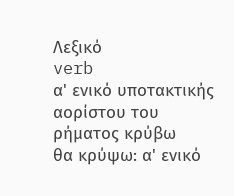Λεξικό
verb
α' ενικό υποτακτικής αορίστου του ρήματος κρύβω
θα κρύψω: α' ενικό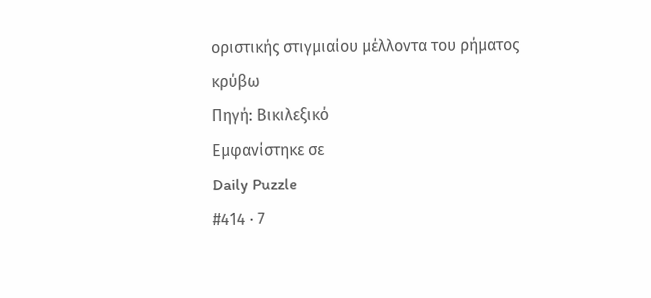οριστικής στιγμιαίου μέλλοντα του ρήματος κρύβω
Πηγή: Βικιλεξικό
Εμφανίστηκε σε
Daily Puzzle
#414 · 7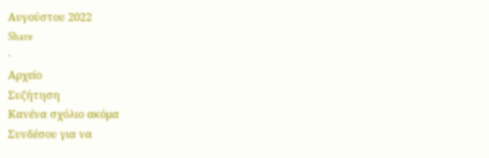Αυγούστου 2022
Share
·
Αρχείο
Συζήτηση
Κανένα σχόλιο ακόμα
Συνδέσου για να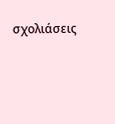σχολιάσεις